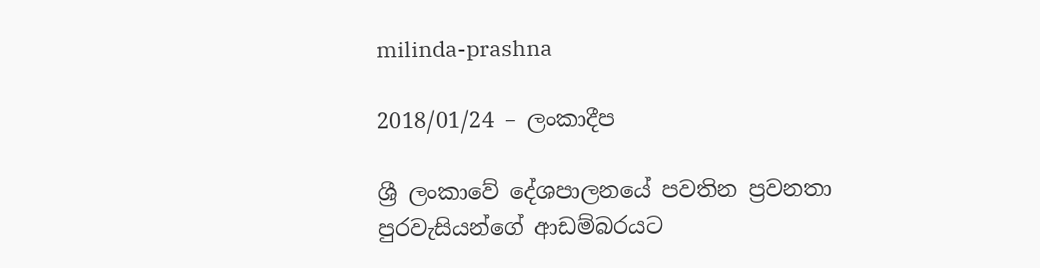milinda-prashna

2018/01/24 – ලංකාදීප

ශ්‍රී ලංකාවේ දේශපාලනයේ පවතින ප්‍රවනතා පුරවැසියන්ගේ ආඩම්බරයට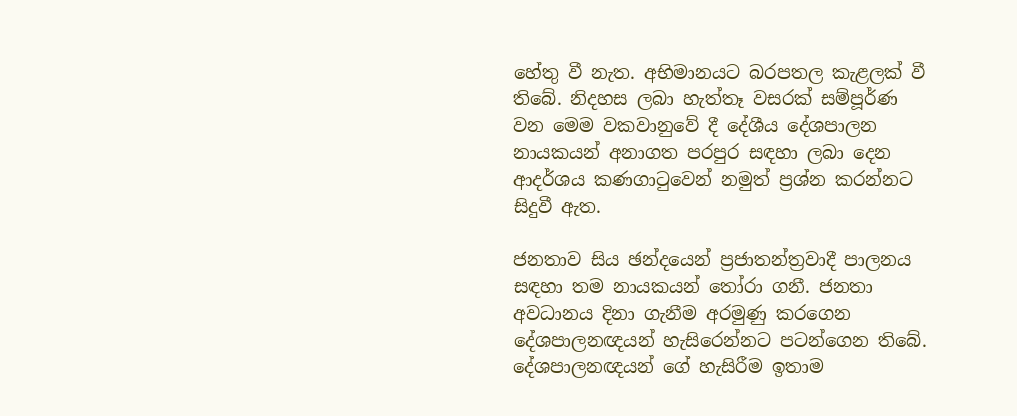හේතු වී නැත. අභිමානයට බරපතල කැළලක් වී තිබේ. නිදහස ලබා හැත්තෑ වසරක් සම්පූර්ණ වන මෙම වකවානුවේ දී දේශීය දේශපාලන නායකයන් අනාගත පරපුර සඳහා ලබා දෙන ආදර්ශය කණගාටුවෙන් නමුත් ප්‍රශ්න කරන්නට සිදුවී ඇත.

ජනතාව සිය ඡන්දයෙන් ප්‍රජාතන්ත්‍රවාදී පාලනය   සඳහා තම නායකයන් තෝරා ගනී. ජනතා අවධානය දිනා ගැනීම අරමුණු කරගෙන දේශපාලනඥයන් හැසිරෙන්නට පටන්ගෙන තිබේ. දේශපාලනඥයන් ගේ හැසිරීම ඉතාම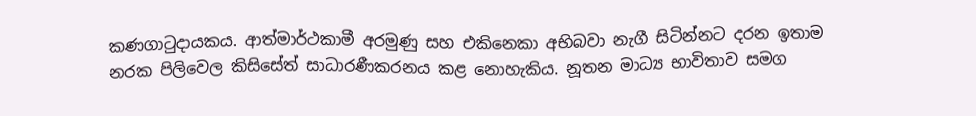කණගාටුදායකය. ආත්මාර්ථකාමී අරමුණු සහ එකිනෙකා අභිබවා නැගී සිටින්නට දරන ඉතාම නරක පිලිවෙල කිසිසේත් සාධාරණීකරනය කළ නොහැකිය. නූතන මාධ්‍ය භාවිතාව සමග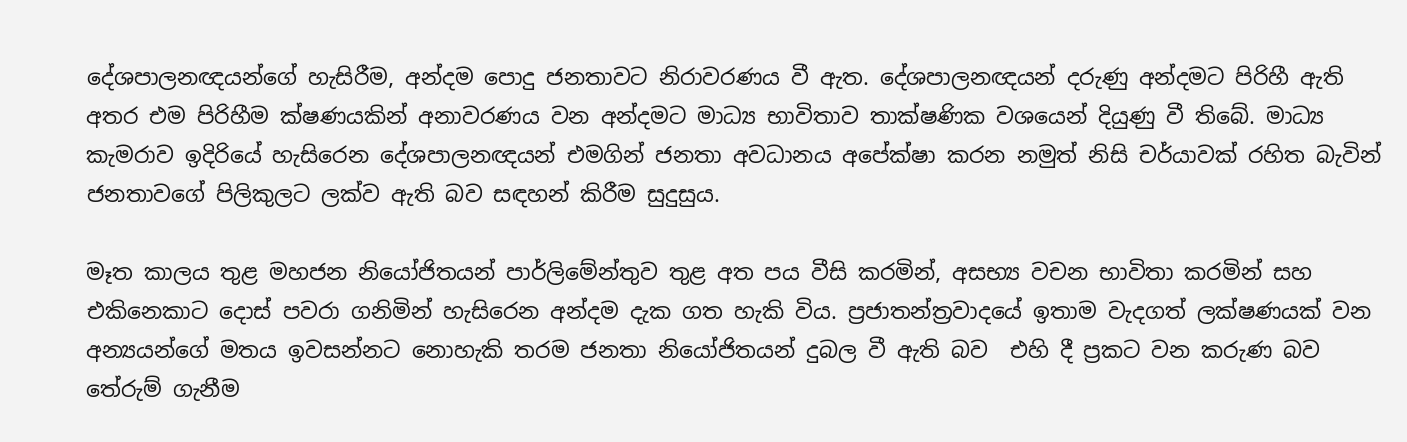දේශපාලනඥයන්ගේ හැසිරීම, අන්දම පොදු ජනතාවට නිරාවරණය වී ඇත. දේශපාලනඥයන් දරුණු අන්දමට පිරිහී ඇති අතර එම පිරිහීම ක්ෂණයකින් අනාවරණය වන අන්දමට මාධ්‍ය භාවිතාව තාක්ෂණික වශයෙන් දියුණු වී තිබේ. මාධ්‍ය කැමරාව ඉදිරියේ හැසිරෙන දේශපාලනඥයන් එමගින් ජනතා අවධානය අපේක්ෂා කරන නමුත් නිසි චර්යාවක් රහිත බැවින් ජනතාවගේ පිලිකුලට ලක්ව ඇති බව සඳහන් කිරීම සුදුසුය.

මෑත කාලය තුළ මහජන නියෝජිතයන් පාර්ලිමේන්තුව තුළ අත පය වීසි කරමින්, අසභ්‍ය වචන භාවිතා කරමින් සහ එකිනෙකාට දොස් පවරා ගනිමින් හැසිරෙන අන්දම දැක ගත හැකි විය. ප්‍රජාතන්ත්‍රවාදයේ ඉතාම වැදගත් ලක්ෂණයක් වන අන්‍යයන්ගේ මතය ඉවසන්නට නොහැකි තරම ජනතා නියෝජිතයන් දුබල වී ඇති බව  එහි දී ප්‍රකට වන කරුණ බව තේරුම් ගැනීම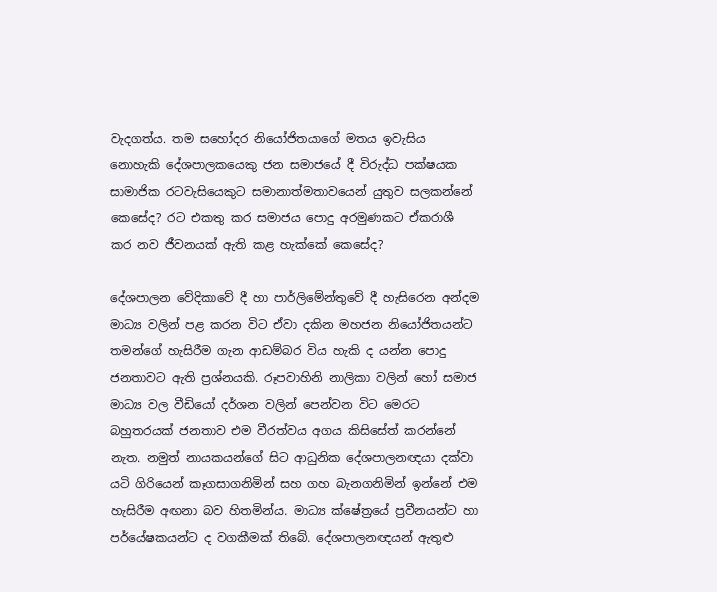වැදගත්ය. තම සහෝදර නියෝජිතයාගේ මතය ඉවැසිය නොහැකි දේශපාලකයෙකු ජන සමාජයේ දී විරුද්ධ පක්ෂයක සාමාජික රටවැසියෙකුට සමානාත්මතාවයෙන් යුතුව සලකන්නේ කෙසේද? රට එකතු කර සමාජය පොදු අරමුණකට ඒකරාශී කර නව ජීවනයක් ඇති කළ හැක්කේ කෙසේද?

දේශපාලන වේදිකාවේ දී හා පාර්ලිමේන්තුවේ දී හැසිරෙන අන්දම මාධ්‍ය වලින් පළ කරන විට ඒවා දකින මහජන නියෝජිතයන්ට තමන්ගේ හැසිරීම ගැන ආඩම්බර විය හැකි ද යන්න පොදු ජනතාවට ඇති ප්‍රශ්නයකි. රූපවාහිනි නාලිකා වලින් හෝ සමාජ මාධ්‍ය වල වීඩියෝ දර්ශන වලින් පෙන්වන විට මෙරට බහුතරයක් ජනතාව එම වීරත්වය අගය කිසිසේත් කරන්නේ නැත. නමුත් නායකයන්ගේ සිට ආධුනික දේශපාලනඥයා දක්වා යටි ගිරියෙන් කෑගසාගනිමින් සහ ගහ බැනගනිමින් ඉන්නේ එම හැසිරීම අඟනා බව හිතමින්ය. මාධ්‍ය ක්ෂේත්‍රයේ ප්‍රවීනයන්ට හා  පර්යේෂකයන්ට ද වගකීමක් තිබේ. දේශපාලනඥයන් ඇතුළු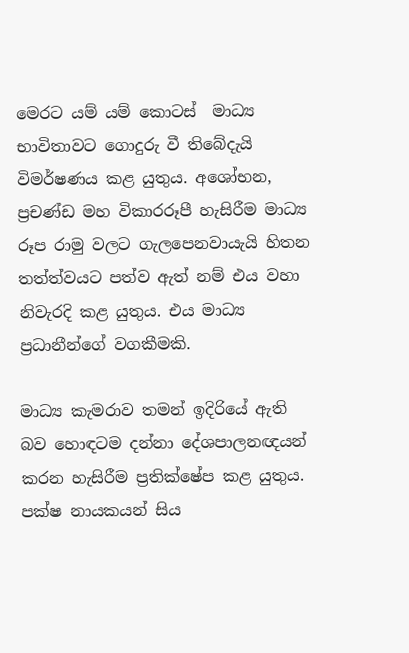මෙරට යම් යම් කොටස්  මාධ්‍ය භාවිතාවට ගොදුරු වී තිබේදැයි විමර්ෂණය කළ යුතුය. අශෝභන, ප්‍රචණ්ඩ මහ විකාරරූපී හැසිරීම මාධ්‍ය රූප රාමු වලට ගැලපෙනවායැයි හිතන තත්ත්වයට පත්ව ඇත් නම් එය වහා නිවැරදි කළ යුතුය. එය මාධ්‍ය ප්‍රධානීන්ගේ වගකීමකි.

මාධ්‍ය කැමරාව තමන් ඉදිරියේ ඇති බව හොඳටම දන්නා දේශපාලනඥයන් කරන හැසිරීම ප්‍රතික්ෂේප කළ යුතුය. පක්ෂ නායකයන් සිය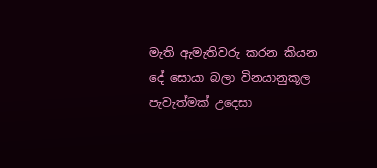මැති ඇමැතිවරු කරන කියන දේ සොයා බලා විනයානුකූල පැවැත්මක් උදෙසා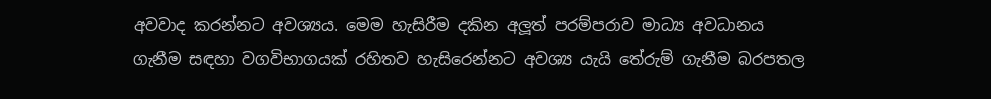අවවාද කරන්නට අවශ්‍යය. මෙම හැසිරීම දකින අලූත් පරම්පරාව මාධ්‍ය අවධානය ගැනීම සඳහා වගවිභාගයක් රහිතව හැසිරෙන්නට අවශ්‍ය යැයි තේරුම් ගැනීම බරපතල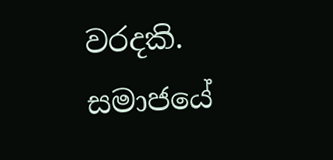වරදකි. සමාජයේ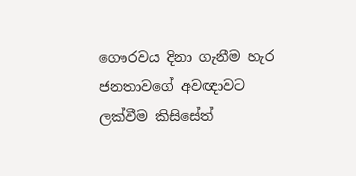ගෞරවය දිනා ගැනීම හැර ජනතාවගේ අවඥාවට ලක්වීම කිසිසේත්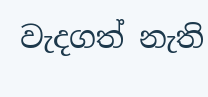වැදගත් නැති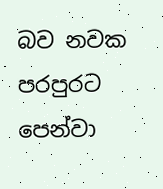බව නවක පරපුරට පෙන්වා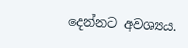දෙන්නට අවශ්‍යය.